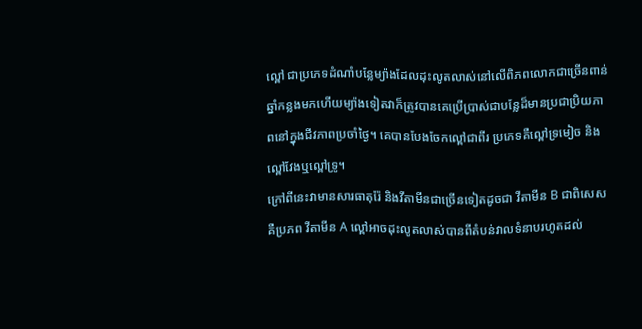ល្ពៅ ជាប្រភេទដំណាំបន្លែម្យ៉ាងដែលដុះលូតលាស់នៅលើពិភពលោកជាច្រើនពាន់ឆ្នាំកន្លងមកហើយម្យ៉ាងទៀតវាក៏ត្រូវបានគេប្រើប្រាស់ជាបន្លែដ៏មានប្រជាប្រិយភាពនៅក្នុងជីវភាពប្រចាំថ្ងៃ។ គេបានបែងចែកល្ពៅជាពីរ ប្រភេទគឺល្ពៅទ្រមៀច និងល្ពៅវែងឬល្ពៅទ្រូ។
ក្រៅពីនេះវាមានសារធាតុរ៉ែ និងវីតាមីនជាច្រើនទៀតដូចជា វីតាមីន B ជាពិសេសគឺប្រភព វីតាមីន A ល្ពៅអាចដុះលូតលាស់បានពីតំបន់វាលទំនាបរហូតដល់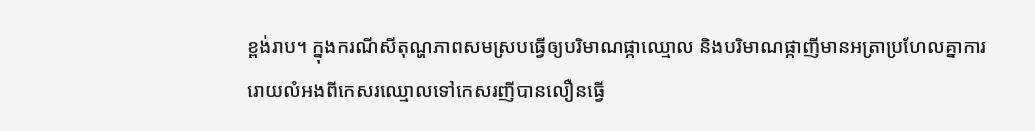ខ្ពង់រាប។ ក្នុងករណីសីតុណ្ហភាពសមស្របធ្វើឲ្យបរិមាណផ្កាឈ្មោល និងបរិមាណផ្កាញីមានអត្រាប្រហែលគ្នាការរោយលំអងពីកេសរឈ្មោលទៅកេសរញីបានលឿនធ្វើ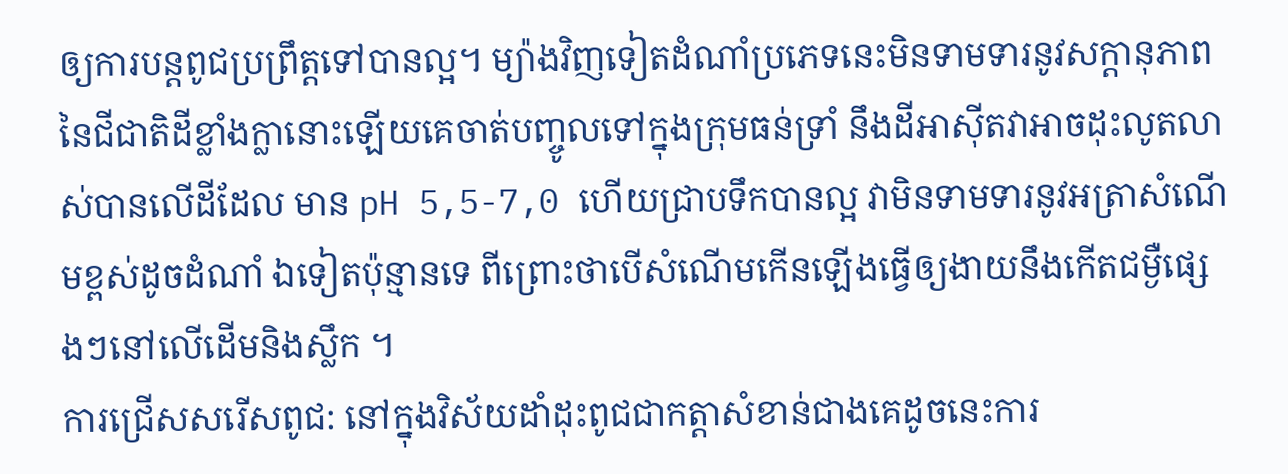ឲ្យការបន្តពូជប្រព្រឹត្តទៅបានល្អ។ ម្យ៉ាងវិញទៀតដំណាំប្រភេទនេះមិនទាមទារនូវសក្តានុភាពនៃជីជាតិដីខ្លាំងក្លានោះឡើយគេចាត់បញ្ចូលទៅក្នុងក្រុមធន់ទ្រាំ នឹងដីអាស៊ីតវាអាចដុះលូតលាស់បានលើដីដែល មាន pH 5,5-7,0 ហើយជ្រាបទឹកបានល្អ វាមិនទាមទារនូវអត្រាសំណើមខ្ពស់ដូចដំណាំ ឯទៀតប៉ុន្មានទេ ពីព្រោះថាបើសំណើមកើនឡើងធ្វើឲ្យងាយនឹងកើតជម្ងឺផ្សេងៗនៅលើដើមនិងស្លឹក ។
ការជ្រើសសរើសពូជ: នៅក្នុងវិស័យដាំដុះពូជជាកត្តាសំខាន់ជាងគេដូចនេះការ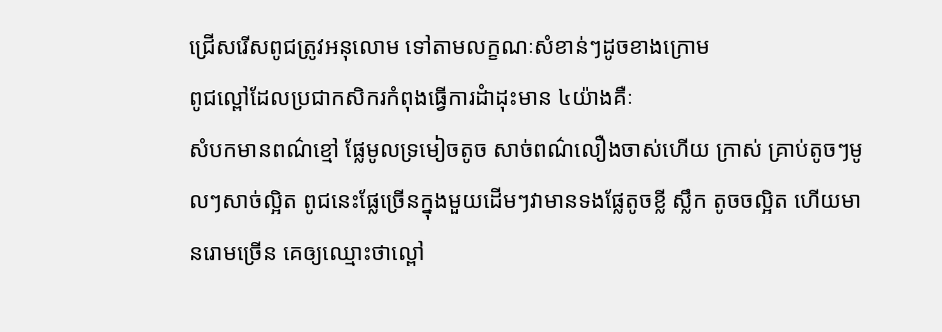ជ្រើសរើសពូជត្រូវអនុលោម ទៅតាមលក្ខណៈសំខាន់ៗដូចខាងក្រោម
ពូជល្ពៅដែលប្រជាកសិករកំពុងធ្វើការដំាដុះមាន ៤យ៉ាងគឺៈ
សំបកមានពណ៌ខ្មៅ ផ្លែមូលទ្រមៀចតូច សាច់ពណ៌លឿងចាស់ហើយ ក្រាស់ គ្រាប់តូចៗមូលៗសាច់ល្អិត ពូជនេះផ្លែច្រើនក្នុងមួយដើមៗវាមានទងផ្លែតូចខ្លី ស្លឹក តូចចល្អិត ហើយមានរោមច្រើន គេឲ្យឈ្មោះថាល្ពៅ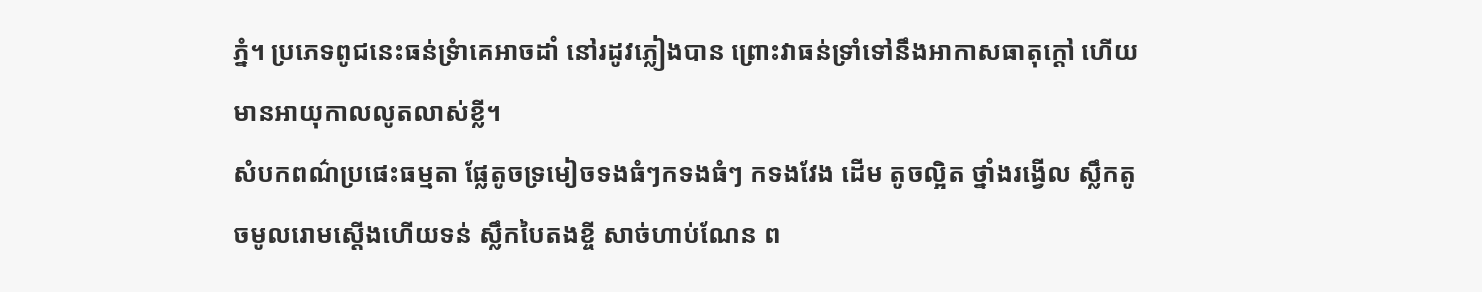ភ្នំ។ ប្រភេទពូជនេះធន់ទ្រំាគេអាចដាំ នៅរដូវភ្លៀងបាន ព្រោះវាធន់ទ្រាំទៅនឹងអាកាសធាតុក្តៅ ហើយមានអាយុកាលលូតលាស់ខ្លី។
សំបកពណ៌ប្រផេះធម្មតា ផ្លែតូចទ្រមៀចទងធំៗកទងធំៗ កទងវែង ដើម តូចល្អិត ថ្នាំងរង្វើល ស្លឹកតូចមូលរោមស្តើងហើយទន់ ស្លឹកបៃតងខ្ចី សាច់ហាប់ណែន ព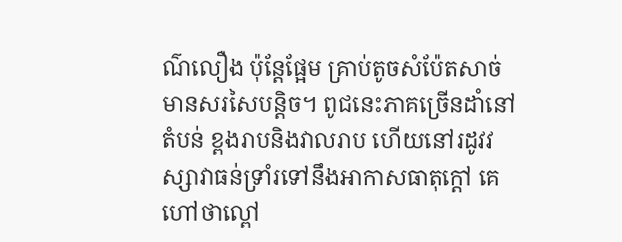ណ៌លឿង ប៉ុន្តែផ្អែម គ្រាប់តូចសំប៉ែតសាច់មានសរសៃបន្តិច។ ពូជនេះភាគច្រើនដាំនៅ តំបន់ ខ្ពងរាបនិងវាលរាប ហើយនៅរដូវវស្សាវាធន់ទ្រាំរទៅនឹងអាកាសធាតុក្តៅ គេហៅថាល្ពៅ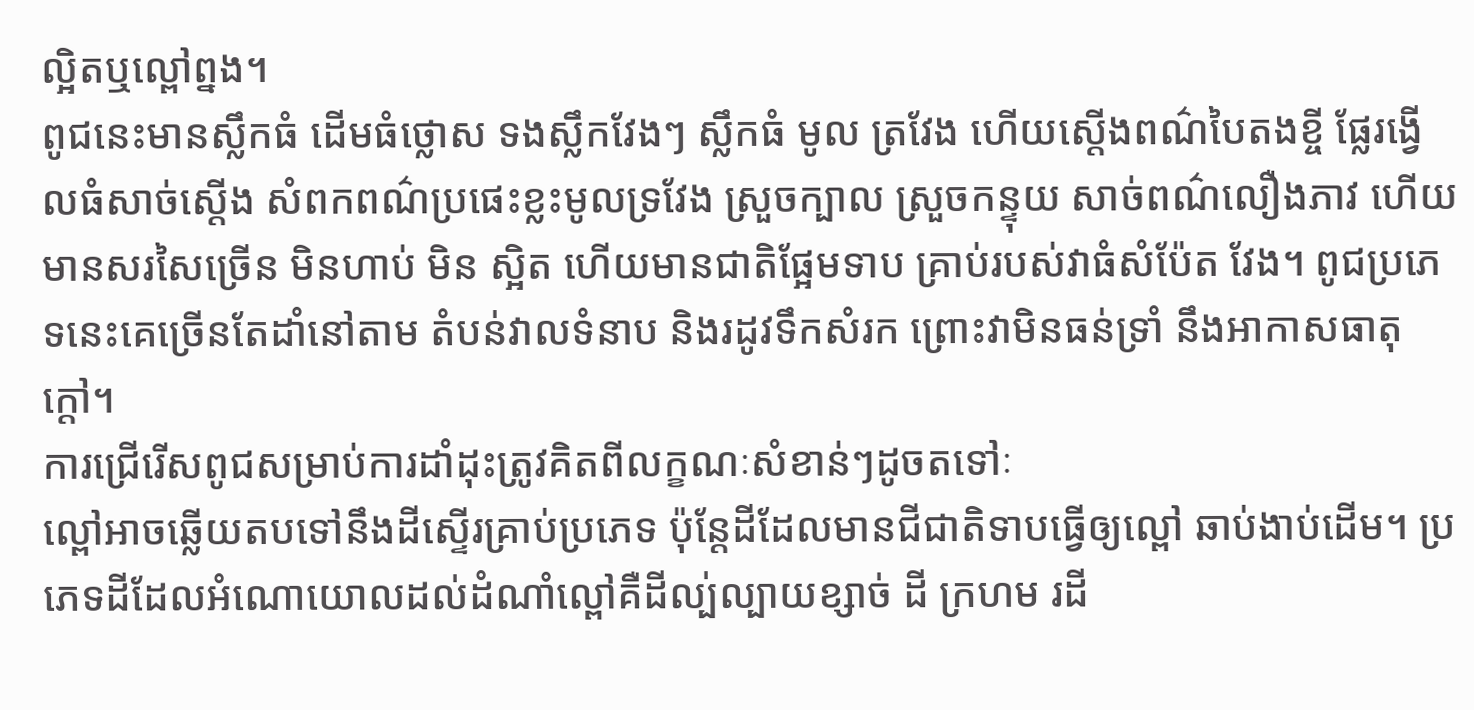ល្អិតឬល្ពៅព្នង។
ពូជនេះមានស្លឹកធំ ដើមធំថ្លោស ទងស្លឹកវែងៗ ស្លឹកធំ មូល ត្រវែង ហើយស្តើងពណ៌បៃតងខ្ចី ផ្លែរង្វើលធំសាច់ស្តើង សំពកពណ៌ប្រផេះខ្លះមូលទ្រវែង ស្រួចក្បាល ស្រួចកន្ទុយ សាច់ពណ៌លឿងភាវ ហើយមានសរសៃច្រើន មិនហាប់ មិន ស្អិត ហើយមានជាតិផ្អែមទាប គ្រាប់របស់វាធំសំប៉ែត វែង។ ពូជប្រភេទនេះគេច្រើនតែដាំនៅតាម តំបន់វាលទំនាប និងរដូវទឹកសំរក ព្រោះវាមិនធន់ទ្រាំ នឹងអាកាសធាតុក្តៅ។
ការជ្រើរើសពូជសម្រាប់ការដាំដុះត្រូវគិតពីលក្ខណៈសំខាន់ៗដូចតទៅៈ
ល្ពៅអាចឆ្លើយតបទៅនឹងដីស្ទើរគ្រាប់ប្រភេទ ប៉ុន្តែដីដែលមានជីជាតិទាបធ្វើឲ្យល្ពៅ ឆាប់ងាប់ដើម។ ប្រភេទដីដែលអំណោយោលដល់ដំណាំល្ពៅគឺដីល្ប់ល្បាយខ្សាច់ ដី ក្រហម រដី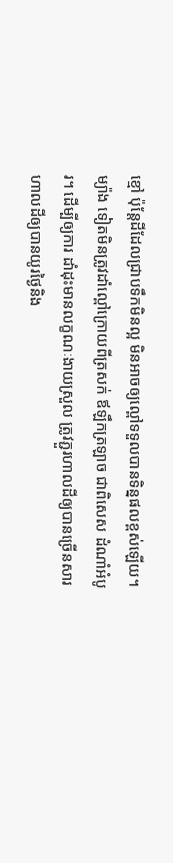ខ្មៅ ប៉ុន្តែដីដែលជ្រាបទឹកមិនល្អ មិនអាចឲ្យល្ពៅទទួលបានទិន្នផលខ្ពស់ឡើយ។ ម្យ៉ាង ទៀតមិនត្រូវដាំល្ពៅក្រោយពីត្រសក់ ឪឡឹកត្រឡាច ជាពិសេស ដំណាំអំបូរ។ ដើម្បីឲ្យការ ដាំដុះមានលក្ខណៈងាយស្រួល ត្រូវភ្ជួរហាលដីឲ្យបានច្រើនសារហាលដីឲ្យបានយូរថ្ងៃនិង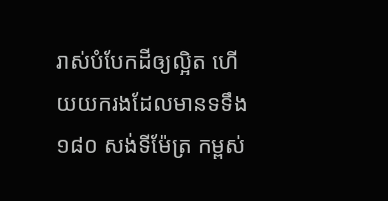រាស់បំបែកដីឲ្យល្អិត ហើយយករងដែលមានទទឹង ១៨០ សង់ទីម៉ែត្រ កម្ពស់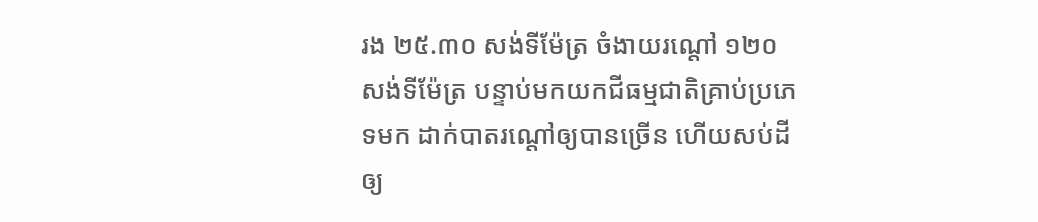រង ២៥.៣០ សង់ទីម៉ែត្រ ចំងាយរណ្តៅ ១២០ សង់ទីម៉ែត្រ បន្ទាប់មកយកជីធម្មជាតិគ្រាប់ប្រភេទមក ដាក់បាតរណ្តៅឲ្យបានច្រើន ហើយសប់ដីឲ្យ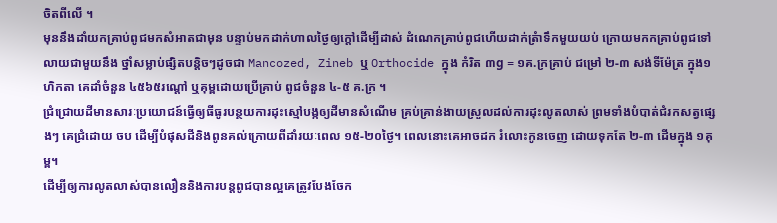ចិតពីលើ ។
មុននឹងដាំយកគ្រាប់ពូជមកសំអាតជាមុន បន្ទាប់មកដាក់ហាលថ្ងៃឲ្យក្តៅដើម្បីដាស់ ដំណេកគ្រាប់ពូជហើយដាក់ត្រំាទឹកមួយយប់ ក្រោយមកកគ្រាប់ពូជទៅលាយជាមួយនឹង ថ្នាំសម្លាប់ផ្សិតបន្តិចៗដូចជា Mancozed, Zineb ឬ Orthocide ក្នុង កំរិត ៣g = ១គ.ក្រគ្រាប់ ជម្រៅ ២-៣ សង់ទីម៉ែត្រ ក្នុង១ហិកតា គេដាំចំនួន ៤៥៦៥រណ្តៅ ឬគុម្ពដោយប្រើគ្រាប់ ពូជចំនួន ៤-៥ គ.ក្រ ។
ជ្រំជ្រោយដីមានសារៈប្រយោជន៍ធ្វើឲ្យធីធូរបន្ថយការដុះស្មៅបង្កឲ្យដីមានសំណើម គ្រប់គ្រាន់ងាយស្រួលដល់ការដុះលូតលាស់ ព្រមទាំងបំបាត់ជំរកសត្វផ្សេងៗ គេជ្រំដោយ ចប ដើម្បីបំផុសដីនិងពូនគល់ក្រោយពីដាំរយៈពេល ១៥-២០ថ្ងៃ។ ពេលនោះគេអាចដក រំលោះកូនចេញ ដោយទុកតែ ២-៣ ដើមក្នុង ១គុម្ព។
ដើម្បីឲ្យការលូតលាស់បានលឿននិងការបន្តពូជបានល្អគេត្រូវបែងចែក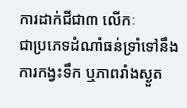ការដាក់ជីជា៣ លើកៈ
ជាប្រភេទដំណាំធន់ទ្រាំទៅនឹងការកង្វះទឹក ឬភាពរាំងស្ងួត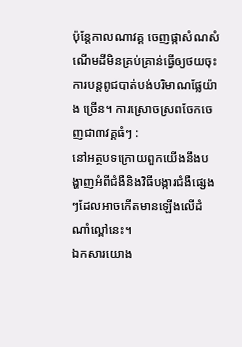ប៉ុន្តែកាលណាវគ្គ ចេញផ្កាសំណសំណើមដីមិនគ្រប់គ្រាន់ធ្វើឲ្យថយចុះការបន្តពូជបាត់បង់បរិមាណផ្លែយ៉ាង ច្រើន។ ការស្រោចស្រពចែកចេញជា៣វគ្គធំៗ :
នៅអត្ថបទក្រោយពួកយើងនឹងបង្ហាញអំពីជំងឺនិងវិធីបង្ការជំងឺផ្សេងៗដែលអាចកើតមានឡើងលើដំណាំល្ពៅនេះ។
ឯកសារយោង